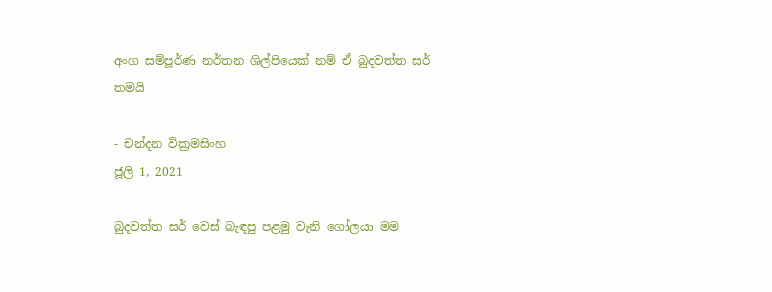අංග සම්පූර්ණ නර්තන ශිල්පියෙක් නම් ඒ බුදවත්ත සර් තමයි

- චන්දන වික්‍රමසිංහ
ජූලි 1, 2021

බුදවත්ත සර් වෙස් බැඳපු පළමු වැනි ගෝලයා මම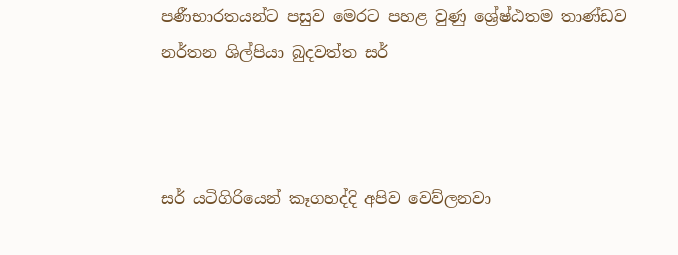පණීභාරතයන්ට පසුව මෙරට පහළ වුණු ශ්‍රේෂ්ඨතම තාණ්ඩව නර්තන ශිල්පියා බුදවත්ත සර්



සර් යටිගිරියෙන් කෑගහද්දි අපිව වෙව්ලනවා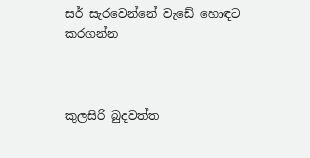සර් සැරවෙන්නේ වැඩේ හොඳට කරගන්න



කුලසිරි බුදවත්ත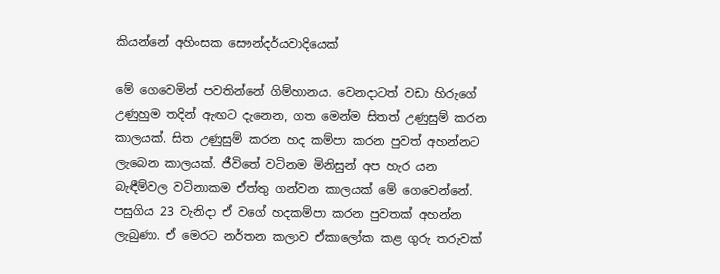කියන්නේ අහිංසක සෞන්දර්යවාදියෙක්

මේ ගෙවෙමින් පවතින්නේ ගිම්හානය. වෙනදාටත් වඩා හිරුගේ උණුහුම තදින් ඇඟට දැනෙන, ගත මෙන්ම සිතත් උණුසුම් කරන කාලයක්. සිත උණුසුම් කරන හද කම්පා කරන පුවත් අහන්නට ලැබෙන කාලයක්. ජීවිතේ වටිනම මිනිසුන් අප හැර යන බැඳීම්වල වටිනාකම ඒත්තු ගන්වන කාලයක් මේ ගෙවෙන්නේ. පසුගිය 23 වැනිදා ඒ වගේ හදකම්පා කරන පුවතක් අහන්න ලැබුණා. ඒ මෙරට නර්තන කලාව ඒකාලෝක කළ ගුරු තරුවක්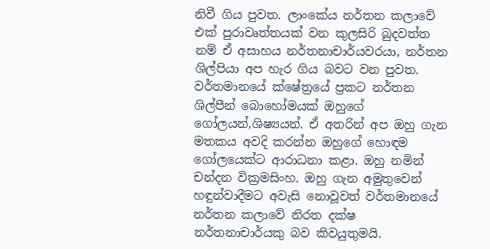නිවී ගිය පුවත. ලාංකේය නර්තන කලාවේ එක් පුරාවෘත්තයක් වන කුලසිරි බුදවත්ත නම් ඒ අසාහය නර්තනාචාර්යවරයා, නර්තන ශිල්පියා අප හැර ගිය බවට වන පුවත. වර්තමානයේ ක්ෂේත්‍රයේ ප්‍රකට නර්තන ශිල්පීන් බොහෝමයක් ඔහුගේ ගෝලයන්,ශිෂ්‍යයන්. ඒ අතරින් අප ඔහු ගැන මතකය අවදි කරන්න ඔහුගේ හොඳම ගෝලයෙක්ට ආරාධනා කළා. ඔහු නමින් චන්දන වික්‍රමසිංහ. ඔහු ගැන අමුතුවෙන් හඳුන්වාදීමට අවැසි නොවූවත් වර්තමානයේ නර්තන කලාවේ නිරත දක්ෂ නර්තනාචාර්යකු බව කිවයුතුමයි.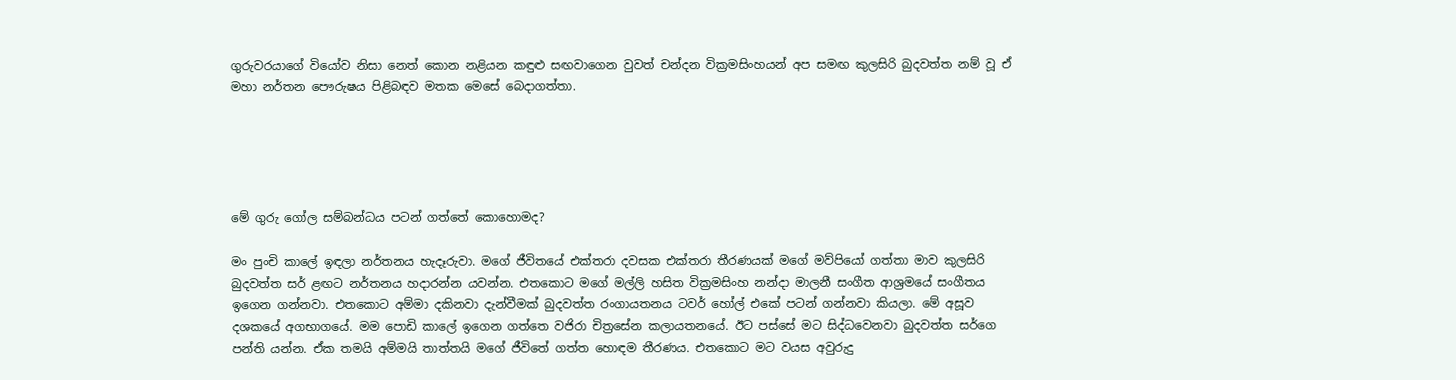ගුරුවරයාගේ වියෝව නිසා නෙත් කොන නළියන කඳුළු සඟවාගෙන වුවත් චන්දන වික්‍රමසිංහයන් අප සමඟ කුලසිරි බුදවත්ත නම් වූ ඒ මහා නර්තන පෞරුෂය පිළිබඳව මතක මෙසේ බෙදාගත්තා.





මේ ගුරු ගෝල සම්බන්ධය පටන් ගත්තේ කොහොමද?

මං පුංචි කාලේ ඉඳලා නර්තනය හැදෑරුවා. මගේ ජීවිතයේ එක්තරා දවසක එක්තරා තීරණයක් මගේ මව්පියෝ ගත්තා මාව කුලසිරි බුදවත්ත සර් ළඟට නර්තනය හදාරන්න යවන්න. එතකොට මගේ මල්ලි හසිත වික්‍රමසිංහ නන්දා මාලනී සංගීත ආශ්‍රමයේ සංගීතය ඉගෙන ගන්නවා. එතකොට අම්මා දකිනවා දැන්වීමක් බුදවත්ත රංගායතනය ටවර් හෝල් එකේ පටන් ගන්නවා කියලා. මේ අසූව දශකයේ අගභාගයේ. මම පොඩි කාලේ ඉගෙන ගත්තෙ වජිරා චිත්‍රසේන කලායතනයේ. ඊට පස්සේ මට සිද්ධවෙනවා බුදවත්ත සර්ගෙ පන්ති යන්න. ඒක තමයි අම්මයි තාත්තයි මගේ ජීවිතේ ගත්ත හොඳම තීරණය. එතකොට මට වයස අවුරුදු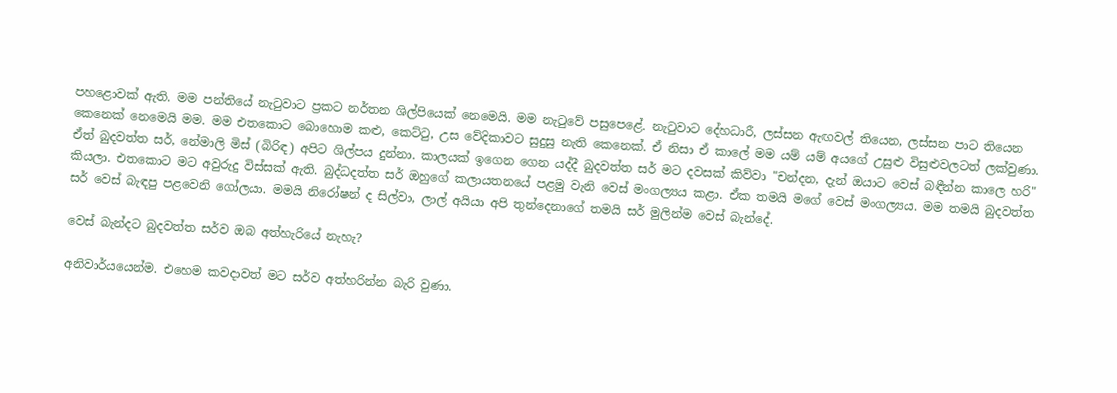පහළොවක් ඇති. මම පන්තියේ නැටුවාට ප්‍රකට නර්තන ශිල්පියෙක් නෙමෙයි. මම නැටුවේ පසුපෙළේ. නැටුවාට දේහධාරී, ලස්සන ඇඟවල් තියෙන, ලස්සන පාට තියෙන කෙනෙක් නෙමෙයි මම. මම එතකොට බොහොම කළු, කෙට්ටු, උස වේදිකාවට සුදුසු නැති කෙනෙක්. ඒ නිසා ඒ කාලේ මම යම් යම් අයගේ උසුළු විසුළුවලටත් ලක්වුණා. ඒත් බුදවත්ත සර්, නේමාලි මිස් (බිරිඳ) අපිට ශිල්පය දුන්නා. කාලයක් ඉගෙන ගෙන යද්දී බුදවත්ත සර් මට දවසක් කිව්වා "චන්දන, දැන් ඔයාට වෙස් බඳීන්න කාලෙ හරි" කියලා. එතකොට මට අවුරුදු විස්සක් ඇති. බුද්ධදත්ත සර් ඔහුගේ කලායතනයේ පළමු වැනි වෙස් මංගල්‍යය කළා. ඒක තමයි මගේ වෙස් මංගල්‍යය. මම තමයි බුදවත්ත සර් වෙස් බැඳපු පළවෙනි ගෝලයා. මමයි නිරෝෂන් ද සිල්වා, ලාල් අයියා අපි තුන්දෙනාගේ තමයි සර් මුලින්ම වෙස් බැන්දේ.

වෙස් බැන්දට බුදවත්ත සර්ව ඔබ අත්හැරියේ නැහැ?

අනිවාර්යයෙන්ම. එහෙම කවදාවත් මට සර්ව අත්හරින්න බැරි වුණා.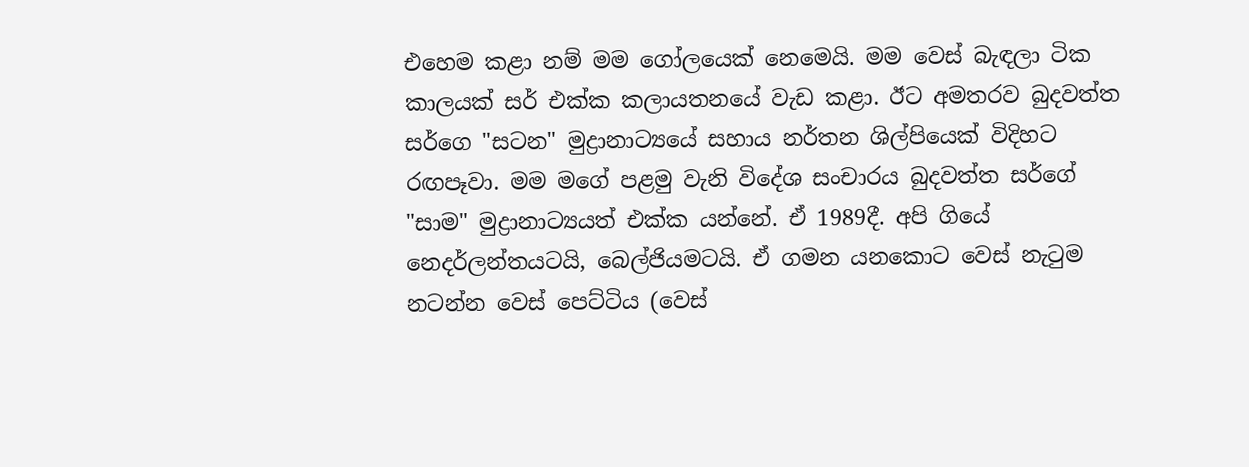එහෙම කළා නම් මම ගෝලයෙක් නෙමෙයි. මම වෙස් බැඳලා ටික කාලයක් සර් එක්ක කලායතනයේ වැඩ කළා. ඊට අමතරව බුදවත්ත සර්ගෙ "සටන" මුද්‍රානාට්‍යයේ සහාය නර්තන ශිල්පියෙක් විදිහට රඟපෑවා. මම මගේ පළමු වැනි විදේශ සංචාරය බුදවත්ත සර්ගේ "සාම" මුද්‍රානාට්‍යයත් එක්ක යන්නේ. ඒ 1989දී. අපි ගියේ නෙදර්ලන්තයටයි, බෙල්ජියමටයි. ඒ ගමන යනකොට වෙස් නැටුම නටන්න වෙස් පෙට්ටිය (වෙස්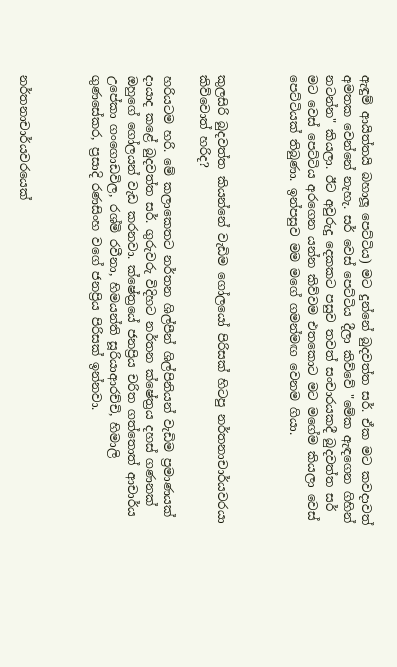ඇඳුම් ආයිත්තයි බහාලූ පෙට්ටිය) මට දුන්නේ බුදවත්ත සර්. ඒක මට කවදාවත් අමතක වෙන්නේ නැහැ. සර් වෙස් පෙට්ටිය දීලා කිව්වේ "මේක ඇඳගෙන ගිහින් නටන්න" කියලා. ඊට අවුරුදු දෙකකට පසුව තවත් සංචාරයකදී බුදවත්ත සර් මට වෙස් පෙට්ටිය අරගෙන යන්න කිව්වම එතකොට මට මගේම කියලා වෙස් පෙට්ටියක් තිබුණා. ඉන්පසුව මම මගේ ගමන්මඟ වෙනම ගියා.



කුලසිරි බුදවත්ත කියන්නේ වැඩිම ගෝලයෝ පිරිසක් හිටපු නර්තනාචාර්යවරයා කිව්වොත් හරිද?

හරියටම හරි. මේ කලාකෙතට නර්තන ශිල්පීන් ශිල්පිනියන් වැඩිම ප්‍රමාණයක් දායාද කළේ බුදවත්ත සර්. ගුරුවරු විදිහට නර්තන ක්ෂේත්‍රය දහස් ගණනක් ඔහුගේ ගෝලයන් වැඩ කරනවා. ක්ෂේත්‍රයේ ජනප්‍රිය චරිත ගත්තොත් ආචාර්ය උපේකා ගංගොඩවිල, රශ්මි රවීනා, හිමයන්ති සූරියාආරච්චි, හිමාලි ගුණසේකර, ප්‍රසාදි රණසිංහ වගේ ජනප්‍රිය පිරිසක් ඉන්නවා.



නර්තනාචාර්යවරයෙක්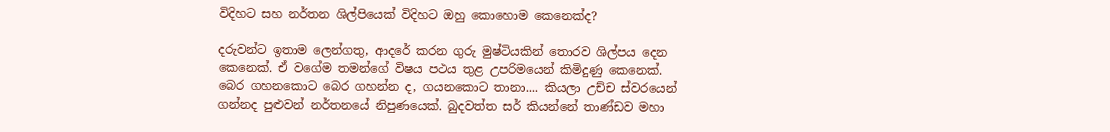විදිහට සහ නර්තන ශිල්පියෙක් විදිහට ඔහු කොහොම කෙනෙක්ද?

දරුවන්ට ඉතාම ලෙන්ගතු, ආදරේ කරන ගුරු මුෂ්ටියකින් තොරව ශිල්පය දෙන කෙනෙක්. ඒ වගේම තමන්ගේ විෂය පථය තුළ උපරිමයෙන් කිමිදුණු කෙනෙක්. බෙර ගහනකොට බෙර ගහන්න ද, ගයනකොට තානා.... කියලා උච්ච ස්වරයෙන් ගන්නද පුළුවන් නර්තනයේ නිපුණයෙක්. බුදවත්ත සර් කියන්නේ තාණ්ඩව මහා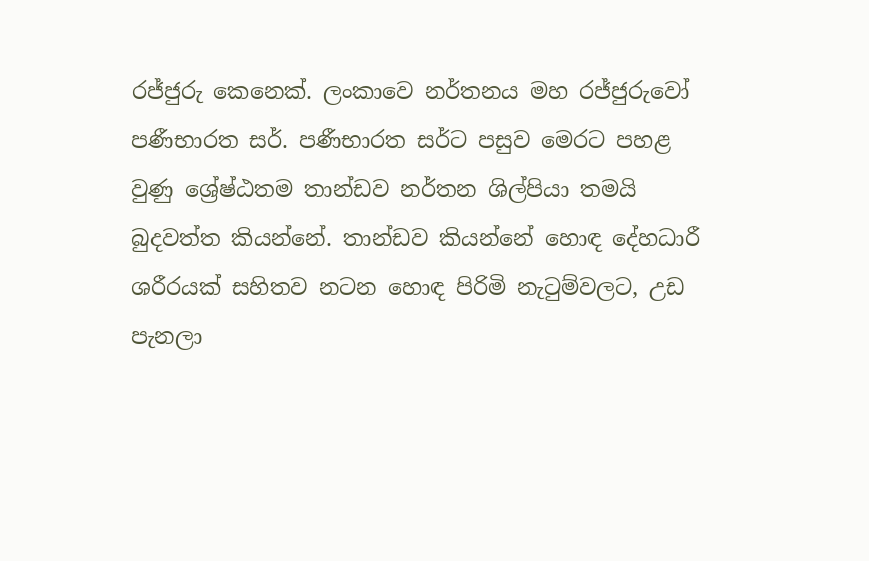රජ්ජුරු කෙනෙක්. ලංකාවෙ නර්තනය මහ රජ්ජුරුවෝ පණීභාරත සර්. පණීභාරත සර්ට පසුව මෙරට පහළ වුණු ශ්‍රේෂ්ඨතම තාන්ඩව නර්තන ශිල්පියා තමයි බුදවත්ත කියන්නේ. තාන්ඩව කියන්නේ හොඳ දේහධාරී ශරීරයක් සහිතව නටන හොඳ පිරිමි නැටුම්වලට, උඩ පැනලා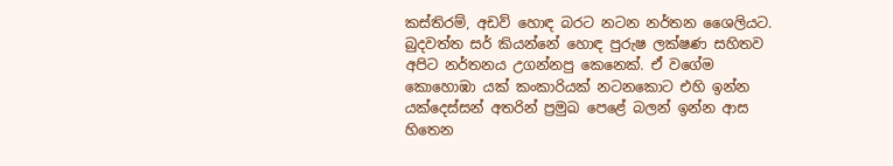කස්තිරම්, අඩව් හොඳ බරට නටන නර්තන ශෛලියට. බුදවත්ත සර් කියන්නේ හොඳ පුරුෂ ලක්ෂණ සහිතව අපිට නර්තනය උගන්නපු කෙනෙක්. ඒ වගේම කොහොඹා යක් කංකාරියක් නටනකොට එහි ඉන්න යක්දෙස්සන් අතරින් ප්‍රමුඛ පෙළේ බලන් ඉන්න ආස හිතෙන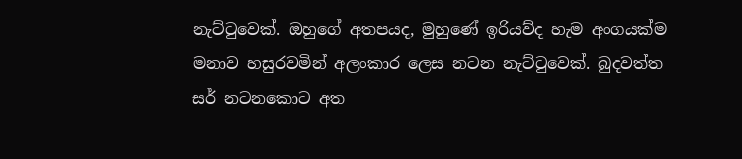නැට්ටුවෙක්. ඔහුගේ අතපයද, මුහුණේ ඉරියව්ද හැම අංගයක්ම මනාව හසුරවමින් අලංකාර ලෙස නටන නැට්ටුවෙක්. බුදවත්ත සර් නටනකොට අත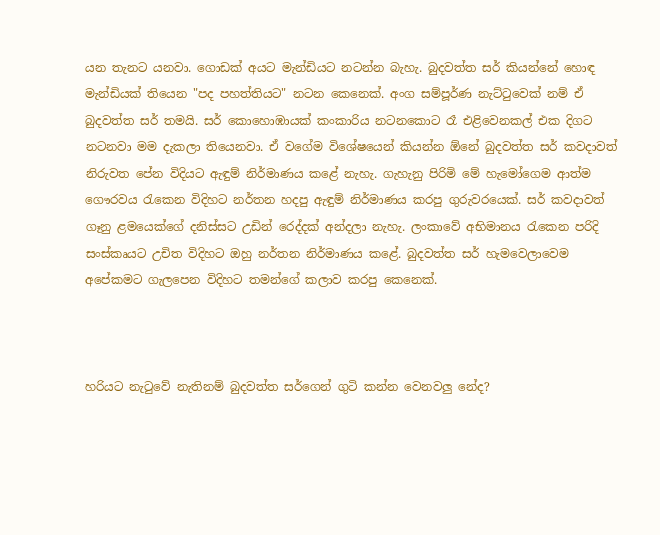යන තැනට යනවා. ගොඩක් අයට මැන්ඩියට නටන්න බැහැ. බුදවත්ත සර් කියන්නේ හොඳ මැන්ඩියක් තියෙන "පද පහත්තියට" නටන කෙනෙක්. අංග සම්පූර්ණ නැට්ටුවෙක් නම් ඒ බුදවත්ත සර් තමයි. සර් කොහොඹායක් කංකාරිය නටනකොට රෑ එළිවෙනකල් එක දිගට නටනවා මම දැකලා තියෙනවා. ඒ වගේම විශේෂයෙන් කියන්න ඕනේ බුදවත්ත සර් කවදාවත් නිරුවත පේන විදියට ඇඳුම් නිර්මාණය කළේ නැහැ. ගැහැනු පිරිමි මේ හැමෝගෙම ආත්ම ගෞරවය රැකෙන විදිහට නර්තන හදපු ඇඳුම් නිර්මාණය කරපු ගුරුවරයෙක්. සර් කවදාවත් ගෑනු ළමයෙක්ගේ දනිස්සට උඩින් රෙද්දක් අන්දලා නැහැ. ලංකාවේ අභිමානය රැකෙන පරිදි සංස්කෘයට උචිත විදිහට ඔහු නර්තන නිර්මාණය කළේ. බුදවත්ත සර් හැමවෙලාවෙම අපේකමට ගැලපෙන විදිහට තමන්ගේ කලාව කරපු කෙනෙක්.



හරියට නැටුවේ නැතිනම් බුදවත්ත සර්ගෙන් ගුටි කන්න වෙනවලු නේද?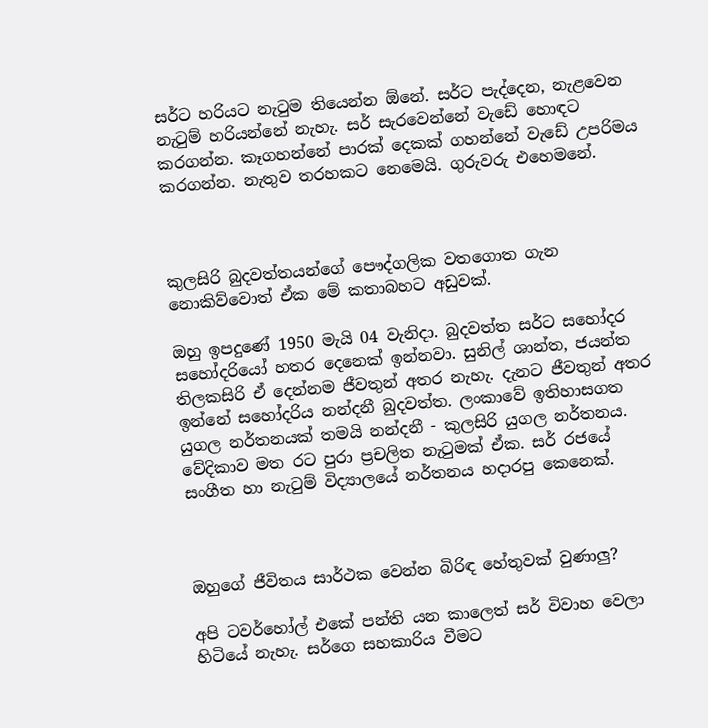සර්ට හරියට නැටුම තියෙන්න ඕනේ. සර්ට පැද්දෙන, නැළවෙන නැටුම් හරියන්නේ නැහැ. සර් සැරවෙන්නේ වැඩේ හොඳට කරගන්න. කෑගහන්නේ පාරක් දෙකක් ගහන්නේ වැඩේ උපරිමය කරගන්න. නැතුව තරහකට නෙමෙයි. ගුරුවරු එහෙමනේ.



කුලසිරි බුදවත්තයන්ගේ පෞද්ගලික වතගොත ගැන නොකිව්වොත් ඒක මේ කතාබහට අඩුවක්.

ඔහු ඉපදුණේ 1950 මැයි 04 වැනිදා. බුදවත්ත සර්ට සහෝදර සහෝදරියෝ හතර දෙනෙක් ඉන්නවා. සුනිල් ශාන්ත, ජයන්ත තිලකසිරි ඒ දෙන්නම ජීවතුන් අතර නැහැ. දැනට ජීවතුන් අතර ඉන්නේ සහෝදරිය නන්දනී බුදවත්ත. ලංකාවේ ඉතිහාසගත යුගල නර්තනයක් තමයි නන්දනී - කුලසිරි යුගල නර්තනය. වේදිකාව මත රට පුරා ප්‍රචලිත නැටුමක් ඒක. සර් රජයේ සංගීත හා නැටුම් විද්‍යාලයේ නර්තනය හදාරපු කෙනෙක්.



ඔහුගේ ජීවිතය සාර්ථක වෙන්න බිරිඳ හේතුවක් වුණාලු?

අපි ටවර්හෝල් එකේ පන්ති යන කාලෙත් සර් විවාහ වෙලා හිටියේ නැහැ. සර්ගෙ සහකාරිය වීමට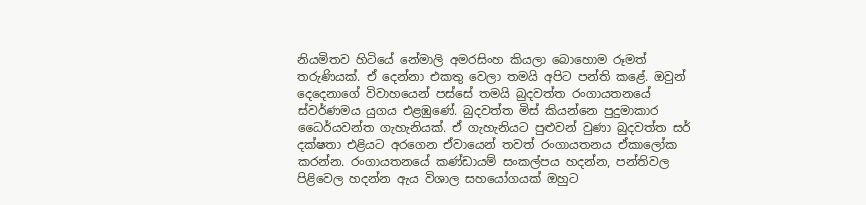නියමිතව හිටියේ නේමාලි අමරසිංහ කියලා බොහොම රූමත් තරුණියක්. ඒ දෙන්නා එකතු වෙලා තමයි අපිට පන්ති කළේ. ඔවුන් දෙදෙනාගේ විවාහයෙන් පස්සේ තමයි බුදවත්ත රංගායතනයේ ස්වර්ණමය යුගය එළඹුණේ. බුදවත්ත මිස් කියන්නෙ පුදුමාකාර ධෛර්යවන්ත ගැහැනියක්. ඒ ගැහැනියට පුළුවන් වුණා බුදවත්ත සර් දක්ෂතා එළියට අරගෙන ඒවායෙන් තවත් රංගායතනය ඒකාලෝක කරන්න. රංගායතනයේ කණ්ඩායම් සංකල්පය හදන්න, පන්තිවල පිළිවෙල හදන්න ඇය විශාල සහයෝගයක් ඔහුට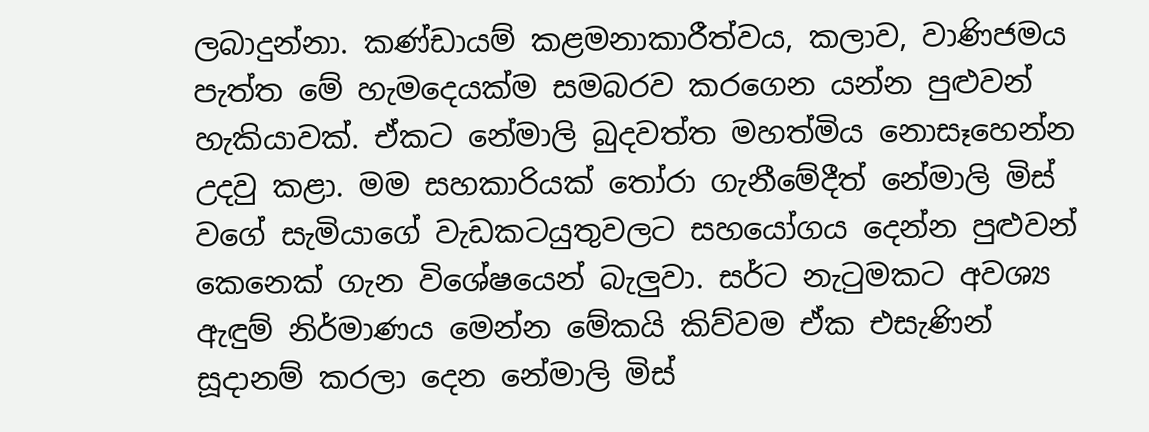ලබාදුන්නා. කණ්ඩායම් කළමනාකාරීත්වය, කලාව, වාණිජමය පැත්ත මේ හැමදෙයක්ම සමබරව කරගෙන යන්න පුළුවන් හැකියාවක්. ඒකට නේමාලි බුදවත්ත මහත්මිය නොසෑහෙන්න උදවු කළා. මම සහකාරියක් තෝරා ගැනීමේදීත් නේමාලි මිස් වගේ සැමියාගේ වැඩකටයුතුවලට සහයෝගය දෙන්න පුළුවන් කෙනෙක් ගැන විශේෂයෙන් බැලුවා. සර්ට නැටුමකට අවශ්‍ය ඇඳුම් නිර්මාණය මෙන්න මේකයි කිව්වම ඒක එසැණින් සූදානම් කරලා දෙන නේමාලි මිස්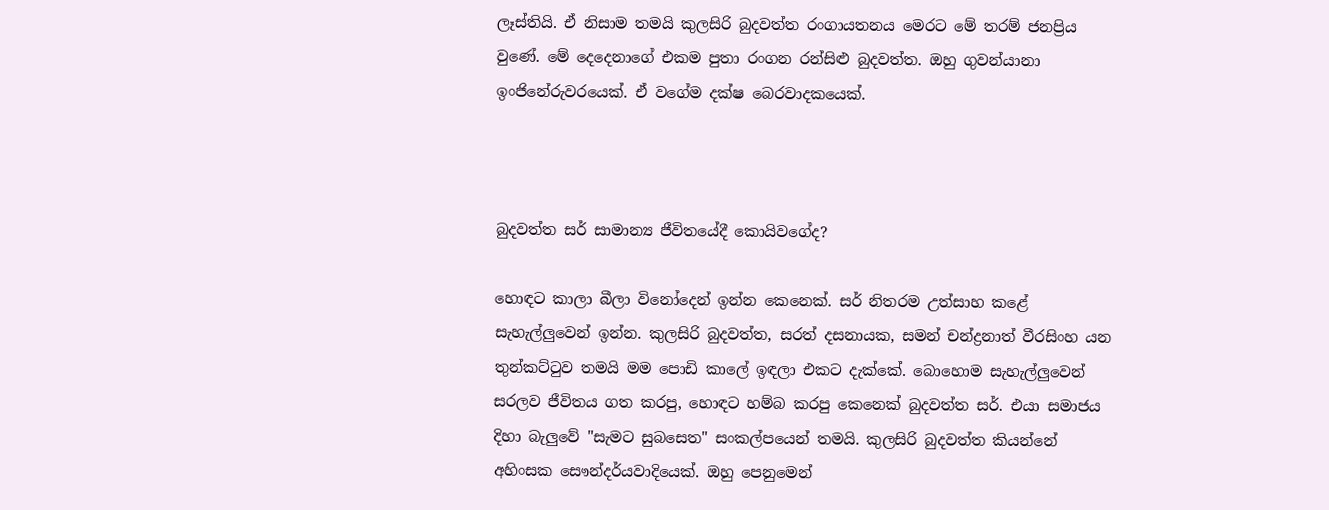ලෑස්තියි. ඒ නිසාම තමයි කුලසිරි බුදවත්ත රංගායතනය මෙරට මේ තරම් ජනප්‍රිය වුණේ. මේ දෙදෙනාගේ එකම පුතා රංගන රන්සිළු බුදවත්ත. ඔහු ගුවන්යානා ඉංජිනේරුවරයෙක්. ඒ වගේම දක්ෂ බෙරවාදකයෙක්.



බුදවත්ත සර් සාමාන්‍ය ජීවිතයේදී කොයිවගේද?

හොඳට කාලා බීලා විනෝදෙන් ඉන්න කෙනෙක්. සර් නිතරම උත්සාහ කළේ සැහැල්ලුවෙන් ඉන්න. කුලසිරි බුදවත්ත, සරත් දසනායක, සමන් චන්ද්‍රනාත් වීරසිංහ යන තුන්කට්ටුව තමයි මම පොඩි කාලේ ඉඳලා එකට දැක්කේ. බොහොම සැහැල්ලුවෙන් සරලව ජීවිතය ගත කරපු, හොඳට හම්බ කරපු කෙනෙක් බුදවත්ත සර්. එයා සමාජය දිහා බැලුවේ "සැමට සුබසෙත" සංකල්පයෙන් තමයි. කුලසිරි බුදවත්ත කියන්නේ අහිංසක සෞන්දර්යවාදියෙක්. ඔහු පෙනුමෙන්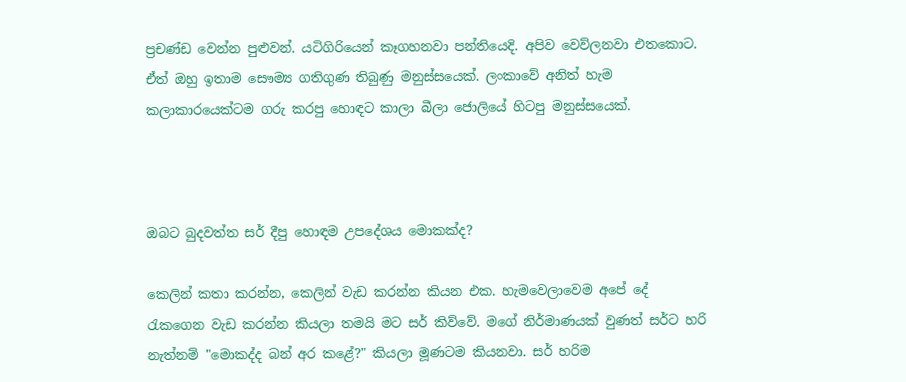ප්‍රචණ්ඩ වෙන්න පුළුවන්. යටිගිරියෙන් කෑගහනවා පන්තියෙදි. අපිව වෙව්ලනවා එතකොට. ඒත් ඔහු ඉතාම සෞම්‍ය ගතිගුණ තිබුණු මනුස්සයෙක්. ලංකාවේ අනිත් හැම කලාකාරයෙක්ටම ගරු කරපු හොඳට කාලා බීලා ජොලියේ හිටපු මනුස්සයෙක්.



ඔබට බුදවත්ත සර් දීපු හොඳම උපදේශය මොකක්ද?

කෙලින් කතා කරන්න, කෙලින් වැඩ කරන්න කියන එක. හැමවෙලාවෙම අපේ දේ රැකගෙන වැඩ කරන්න කියලා තමයි මට සර් කිව්වේ. මගේ නිර්මාණයක් වුණත් සර්ට හරි නැත්නම් "මොකද්ද බන් අර කළේ?" කියලා මූණටම කියනවා. සර් හරිම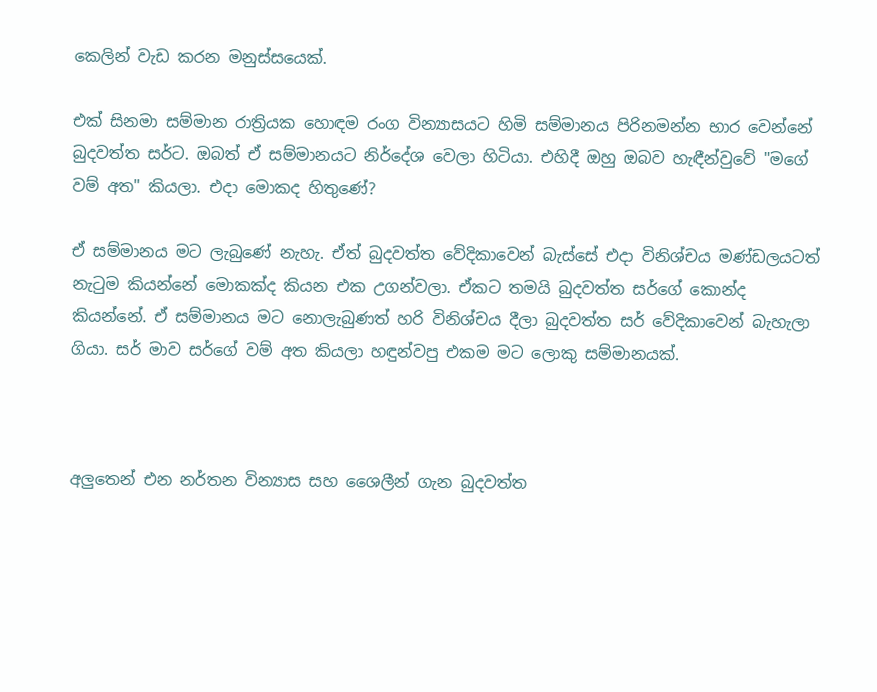කෙලින් වැඩ කරන මනුස්සයෙක්.

එක් සිනමා සම්මාන රාත්‍රියක හොඳම රංග වින්‍යාසයට හිමි සම්මානය පිරිනමන්න භාර වෙන්නේ බුදවත්ත සර්ට. ඔබත් ඒ සම්මානයට නිර්දේශ වෙලා හිටියා. එහිදී ඔහු ඔබව හැඳීන්වුවේ "මගේ වම් අත" කියලා. එදා මොකද හිතුණේ?

ඒ සම්මානය මට ලැබුණේ නැහැ. ඒත් බුදවත්ත වේදිකාවෙන් බැස්සේ එදා විනිශ්චය මණ්ඩලයටත් නැටුම කියන්නේ මොකක්ද කියන එක උගන්වලා. ඒකට තමයි බුදවත්ත සර්ගේ කොන්ද කියන්නේ. ඒ සම්මානය මට නොලැබුණත් හරි විනිශ්චය දීලා බුදවත්ත සර් වේදිකාවෙන් බැහැලා ගියා. සර් මාව සර්ගේ වම් අත කියලා හඳුන්වපු එකම මට ලොකු සම්මානයක්.



අලුතෙන් එන නර්තන වින්‍යාස සහ ශෛලීන් ගැන බුදවත්ත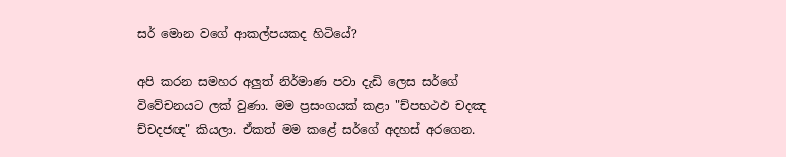සර් මොන වගේ ආකල්පයකද හිටියේ?

අපි කරන සමහර අලුත් නිර්මාණ පවා දැඩි ලෙස සර්ගේ විවේචනයට ලක් වුණා. මම ප්‍රසංගයක් කළා "ච්පභථඵ චදඤ ච්චදජඥ" කියලා. ඒකත් මම කළේ සර්ගේ අදහස් අරගෙන.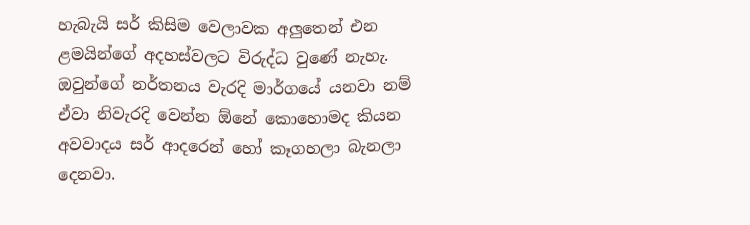හැබැයි සර් කිසිම වෙලාවක අලුතෙන් එන ළමයින්ගේ අදහස්වලට විරුද්ධ වුණේ නැහැ. ඔවුන්ගේ නර්තනය වැරදි මාර්ගයේ යනවා නම් ඒවා නිවැරදි වෙන්න ඕනේ කොහොමද කියන අවවාදය සර් ආදරෙන් හෝ කෑගහලා බැනලා දෙනවා.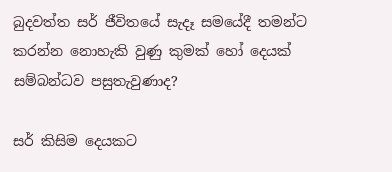බුදවත්ත සර් ජීවිතයේ සැදෑ සමයේදී තමන්ට කරන්න නොහැකි වුණු කුමක් හෝ දෙයක් සම්බන්ධව පසුතැවුණාද?

සර් කිසිම දෙයකට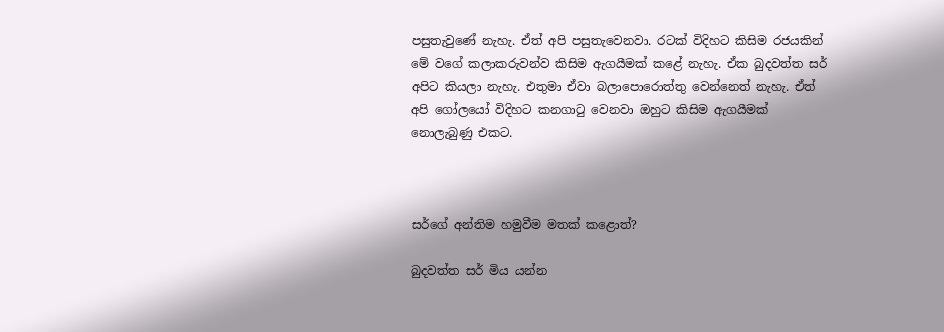පසුතැවුණේ නැහැ. ඒත් අපි පසුතැවෙනවා. රටක් විදිහට කිසිම රජයකින් මේ වගේ කලාකරුවන්ව කිසිම ඇගයීමක් කළේ නැහැ. ඒක බුදවත්ත සර් අපිට කියලා නැහැ. එතුමා ඒවා බලාපොරොත්තු වෙන්නෙත් නැහැ. ඒත් අපි ගෝලයෝ විදිහට කනගාටු වෙනවා ඔහුට කිසිම ඇගයීමක් නොලැබුණු එකට.



සර්ගේ අන්තිම හමුවීම මතක් කළොත්?

බුදවත්ත සර් මිය යන්න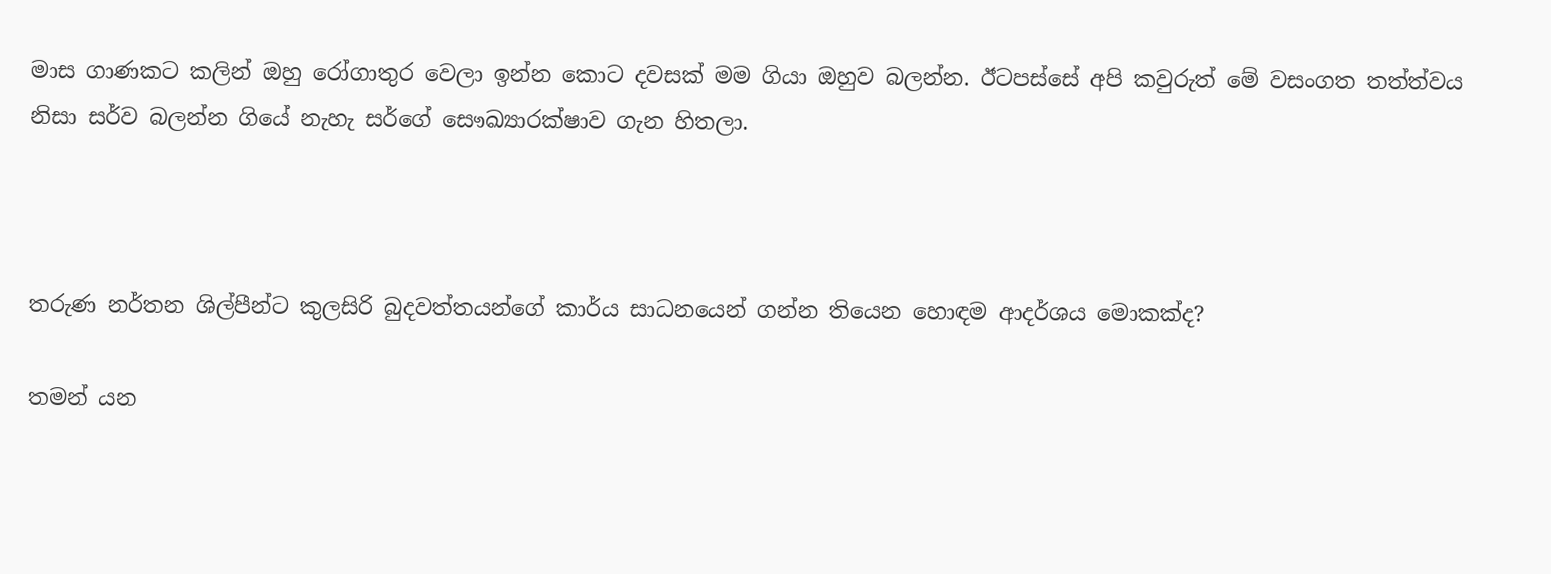මාස ගාණකට කලින් ඔහු රෝගාතුර වෙලා ඉන්න කොට දවසක් මම ගියා ඔහුව බලන්න. ඊටපස්සේ අපි කවුරුත් මේ වසංගත තත්ත්වය නිසා සර්ව බලන්න ගියේ නැහැ සර්ගේ සෞඛ්‍යාරක්ෂාව ගැන හිතලා.



තරුණ නර්තන ශිල්පීන්ට කුලසිරි බුදවත්තයන්ගේ කාර්ය සාධනයෙන් ගන්න තියෙන හොඳම ආදර්ශය මොකක්ද?

තමන් යන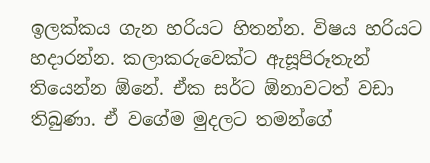ඉලක්කය ගැන හරියට හිතන්න. විෂය හරියට හදාරන්න. කලාකරුවෙක්ට ඇසූපිරූතැන් තියෙන්න ඕනේ. ඒක සර්ට ඕනාවටත් වඩා තිබුණා. ඒ වගේම මුදලට තමන්ගේ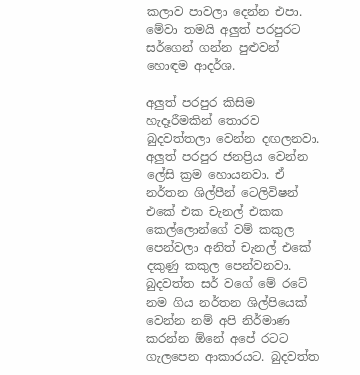කලාව පාවලා දෙන්න එපා. මේවා තමයි අලුත් පරපුරට සර්ගෙන් ගන්න පුළුවන් හොඳම ආදර්ශ.

අලුත් පරපුර කිසිම හැදෑරීමකින් තොරව බුදවත්තලා වෙන්න දඟලනවා. අලුත් පරපුර ජනප්‍රිය වෙන්න ලේසි ක්‍රම හොයනවා. ඒ නර්තන ශිල්පීන් ටෙලිවිෂන් එකේ එක චැනල් එකක කෙල්ලොන්ගේ වම් කකුල පෙන්වලා අනිත් චැනල් එකේ දකුණු කකුල පෙන්වනවා. බුදවත්ත සර් වගේ මේ රටේ නම ගිය නර්තන ශිල්පියෙක් වෙන්න නම් අපි නිර්මාණ කරන්න ඕනේ අපේ රටට ගැලපෙන ආකාරයට. බුදවත්ත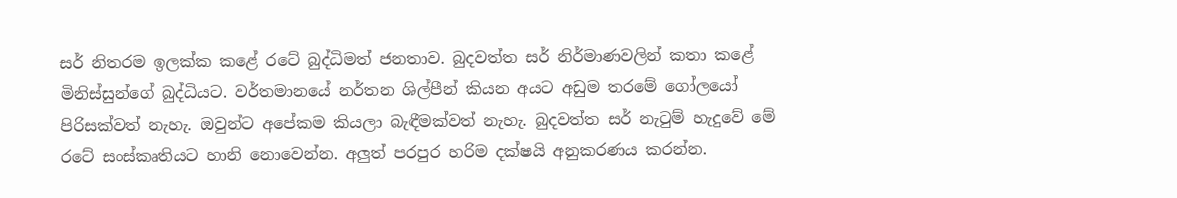සර් නිතරම ඉලක්ක කළේ රටේ බුද්ධිමත් ජනතාව. බුදවත්ත සර් නිර්මාණවලින් කතා කළේ මිනිස්සුන්ගේ බුද්ධියට. වර්තමානයේ නර්තන ශිල්පීන් කියන අයට අඩුම තරමේ ගෝලයෝ පිරිසක්වත් නැහැ. ඔවුන්ට අපේකම කියලා බැඳීමක්වත් නැහැ. බුදවත්ත සර් නැටුම් හැදුවේ මේ රටේ සංස්කෘතියට හානි නොවෙන්න. අලුත් පරපුර හරිම දක්ෂයි අනුකරණය කරන්න.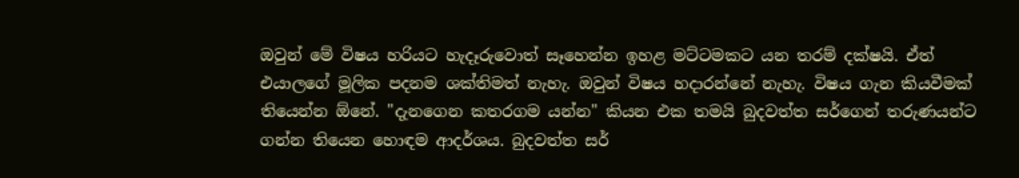ඔවුන් මේ විෂය හරියට හැදෑරුවොත් සෑහෙන්න ඉහළ මට්ටමකට යන තරම් දක්ෂයි. ඒත් එයාලගේ මූලික පදනම ශක්තිමත් නැහැ. ඔවුන් විෂය හදාරන්නේ නැහැ. විෂය ගැන කියවීමක් තියෙන්න ඕනේ. "දැනගෙන කතරගම යන්න" කියන එක තමයි බුදවත්ත සර්ගෙන් තරුණයන්ට ගන්න තියෙන හොඳම ආදර්ශය. බුදවත්ත සර්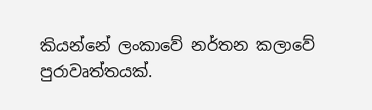කියන්නේ ලංකාවේ නර්තන කලාවේ පුරාවෘත්තයක්.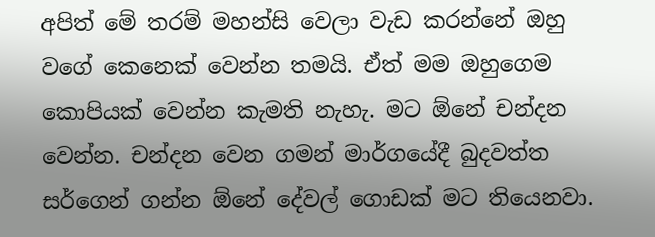අපිත් මේ තරම් මහන්සි වෙලා වැඩ කරන්නේ ඔහු වගේ කෙනෙක් වෙන්න තමයි. ඒත් මම ඔහුගෙම කොපියක් වෙන්න කැමති නැහැ. මට ඕනේ චන්දන වෙන්න. චන්දන වෙන ගමන් මාර්ගයේදී බුදවත්ත සර්ගෙන් ගන්න ඕනේ දේවල් ගොඩක් මට තියෙනවා.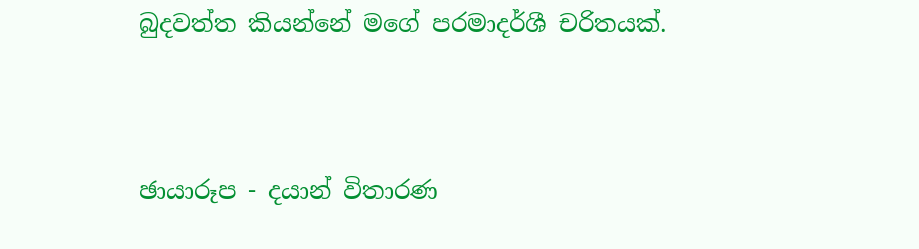බුදවත්ත කියන්නේ මගේ පරමාදර්ශී චරිතයක්.



ඡායාරූප - දයාන් විතාරණ